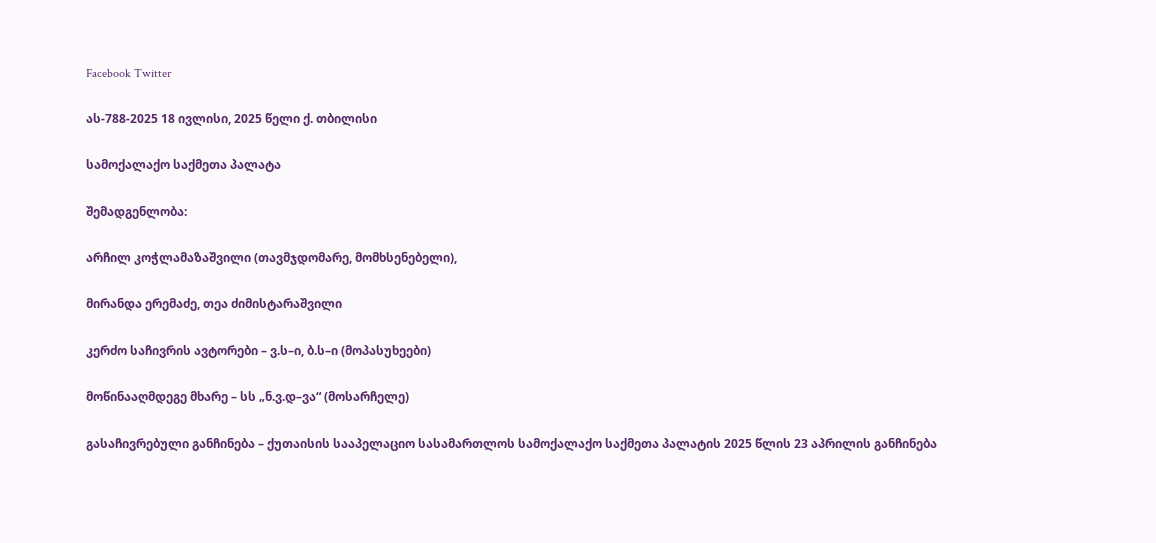Facebook Twitter

ას-788-2025 18 ივლისი, 2025 წელი ქ. თბილისი

სამოქალაქო საქმეთა პალატა

შემადგენლობა:

არჩილ კოჭლამაზაშვილი (თავმჯდომარე, მომხსენებელი),

მირანდა ერემაძე, თეა ძიმისტარაშვილი

კერძო საჩივრის ავტორები – ვ.ს–ი, ბ.ს–ი (მოპასუხეები)

მოწინააღმდეგე მხარე – სს „ნ.ვ.დ–ვა“ (მოსარჩელე)

გასაჩივრებული განჩინება – ქუთაისის სააპელაციო სასამართლოს სამოქალაქო საქმეთა პალატის 2025 წლის 23 აპრილის განჩინება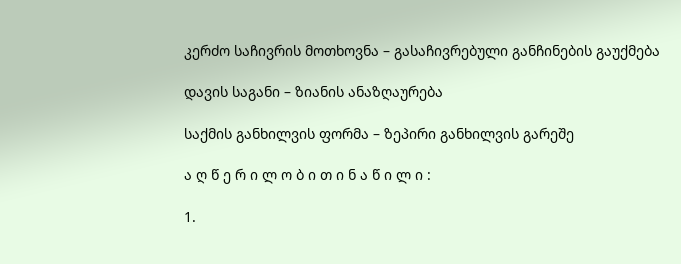კერძო საჩივრის მოთხოვნა – გასაჩივრებული განჩინების გაუქმება

დავის საგანი – ზიანის ანაზღაურება

საქმის განხილვის ფორმა – ზეპირი განხილვის გარეშე

ა ღ წ ე რ ი ლ ო ბ ი თ ი ნ ა წ ი ლ ი :

1.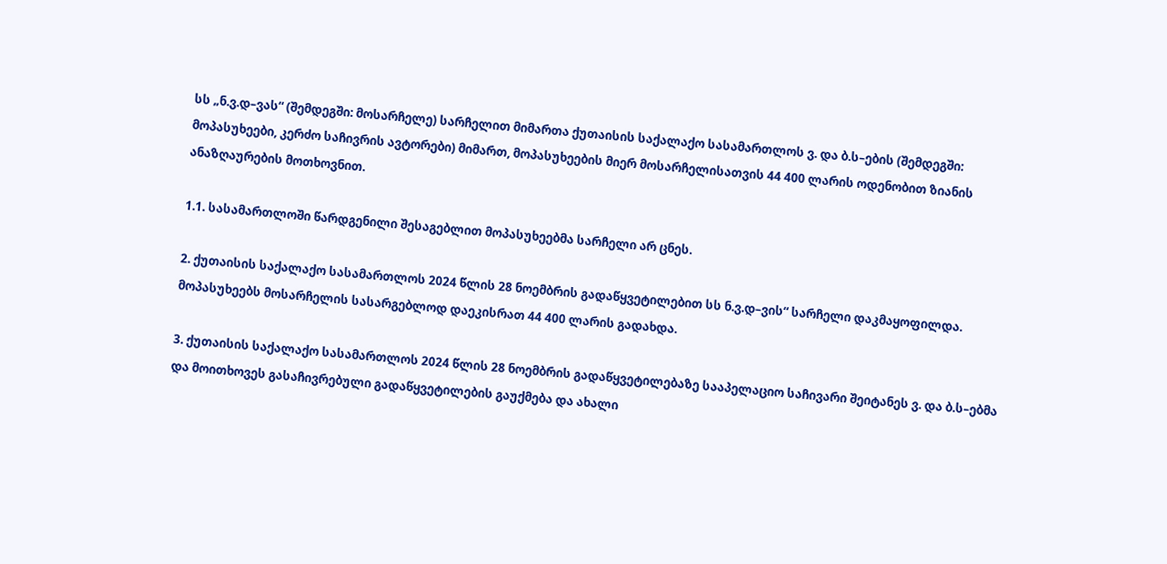სს „ნ.ვ.დ–ვას“ (შემდეგში: მოსარჩელე) სარჩელით მიმართა ქუთაისის საქალაქო სასამართლოს ვ. და ბ.ს–ების (შემდეგში: მოპასუხეები, კერძო საჩივრის ავტორები) მიმართ, მოპასუხეების მიერ მოსარჩელისათვის 44 400 ლარის ოდენობით ზიანის ანაზღაურების მოთხოვნით.

1.1. სასამართლოში წარდგენილი შესაგებლით მოპასუხეებმა სარჩელი არ ცნეს.

2. ქუთაისის საქალაქო სასამართლოს 2024 წლის 28 ნოემბრის გადაწყვეტილებით სს ნ.ვ.დ–ვის“ სარჩელი დაკმაყოფილდა. მოპასუხეებს მოსარჩელის სასარგებლოდ დაეკისრათ 44 400 ლარის გადახდა.

3. ქუთაისის საქალაქო სასამართლოს 2024 წლის 28 ნოემბრის გადაწყვეტილებაზე სააპელაციო საჩივარი შეიტანეს ვ. და ბ.ს–ებმა და მოითხოვეს გასაჩივრებული გადაწყვეტილების გაუქმება და ახალი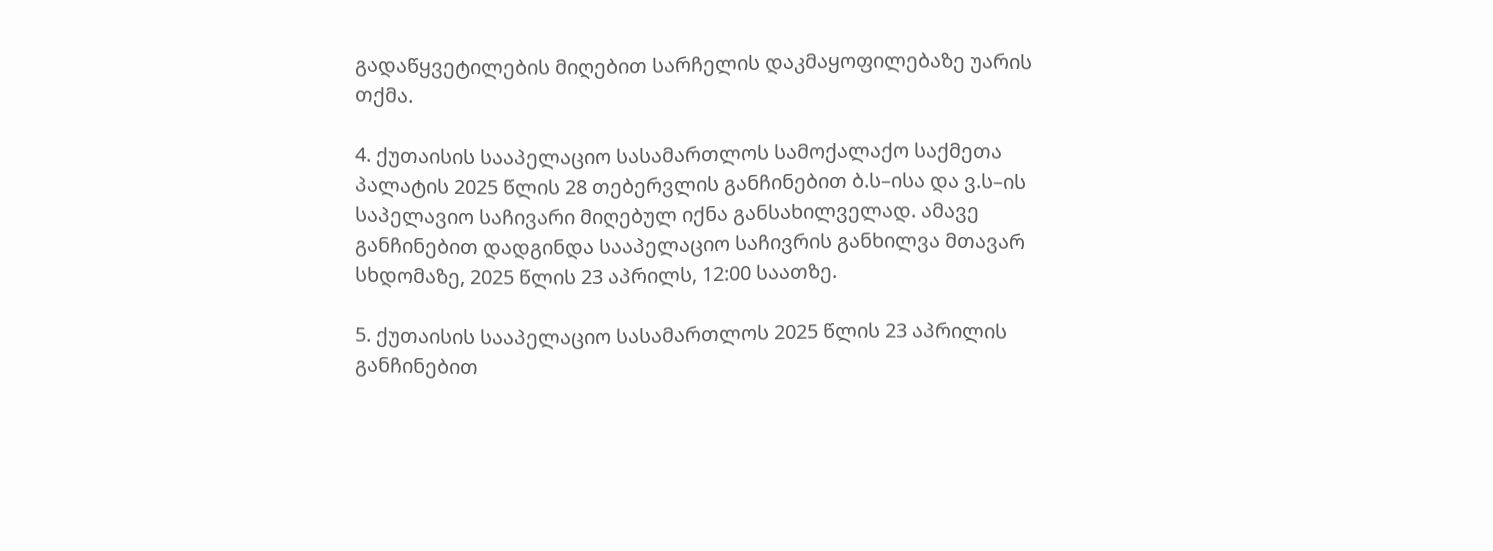გადაწყვეტილების მიღებით სარჩელის დაკმაყოფილებაზე უარის თქმა.

4. ქუთაისის სააპელაციო სასამართლოს სამოქალაქო საქმეთა პალატის 2025 წლის 28 თებერვლის განჩინებით ბ.ს–ისა და ვ.ს–ის საპელავიო საჩივარი მიღებულ იქნა განსახილველად. ამავე განჩინებით დადგინდა სააპელაციო საჩივრის განხილვა მთავარ სხდომაზე, 2025 წლის 23 აპრილს, 12:00 საათზე.

5. ქუთაისის სააპელაციო სასამართლოს 2025 წლის 23 აპრილის განჩინებით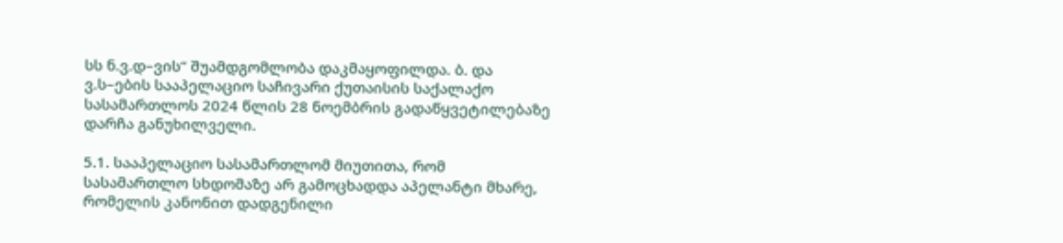სს ნ.ვ.დ–ვის“ შუამდგომლობა დაკმაყოფილდა. ბ. და ვ.ს–ების სააპელაციო საჩივარი ქუთაისის საქალაქო სასამართლოს 2024 წლის 28 ნოემბრის გადაწყვეტილებაზე დარჩა განუხილველი.

5.1. სააპელაციო სასამართლომ მიუთითა, რომ სასამართლო სხდომაზე არ გამოცხადდა აპელანტი მხარე, რომელის კანონით დადგენილი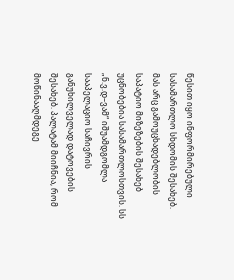წესით იყო ინფორმირებული სასამართლო სხდომის შესახებ. მას არც გამოუცხადებლობის საპატიო მიზეზების შესახებ უცნობებია სასამართლოსთვის. სს „ნ.ვ.დ–ვამ“ იშუამდგომლა სააპელაციო საჩივრის განუხილველად დატოვების შესახებ. პალატამ მიიჩნია, რომ მოწინააღმდეგე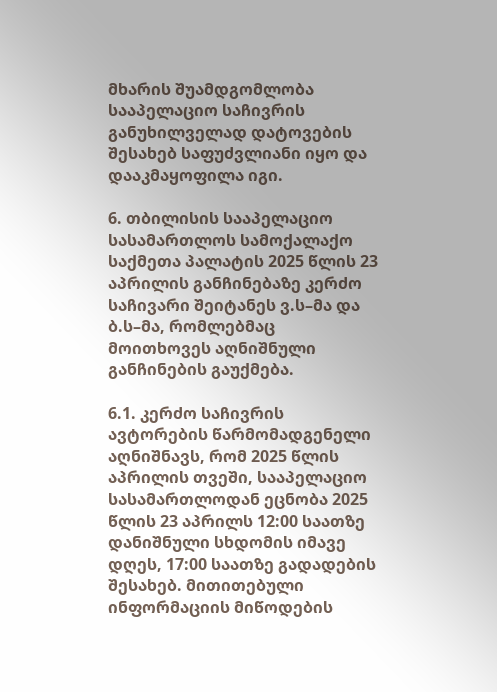მხარის შუამდგომლობა სააპელაციო საჩივრის განუხილველად დატოვების შესახებ საფუძვლიანი იყო და დააკმაყოფილა იგი.

6. თბილისის სააპელაციო სასამართლოს სამოქალაქო საქმეთა პალატის 2025 წლის 23 აპრილის განჩინებაზე კერძო საჩივარი შეიტანეს ვ.ს–მა და ბ.ს–მა, რომლებმაც მოითხოვეს აღნიშნული განჩინების გაუქმება.

6.1. კერძო საჩივრის ავტორების წარმომადგენელი აღნიშნავს, რომ 2025 წლის აპრილის თვეში, სააპელაციო სასამართლოდან ეცნობა 2025 წლის 23 აპრილს 12:00 საათზე დანიშნული სხდომის იმავე დღეს, 17:00 საათზე გადადების შესახებ. მითითებული ინფორმაციის მიწოდების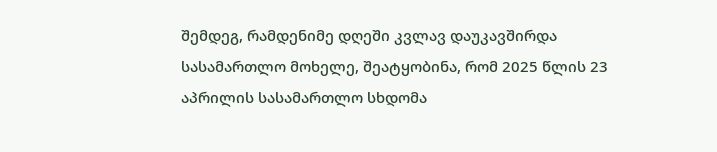შემდეგ, რამდენიმე დღეში კვლავ დაუკავშირდა სასამართლო მოხელე, შეატყობინა, რომ 2025 წლის 23 აპრილის სასამართლო სხდომა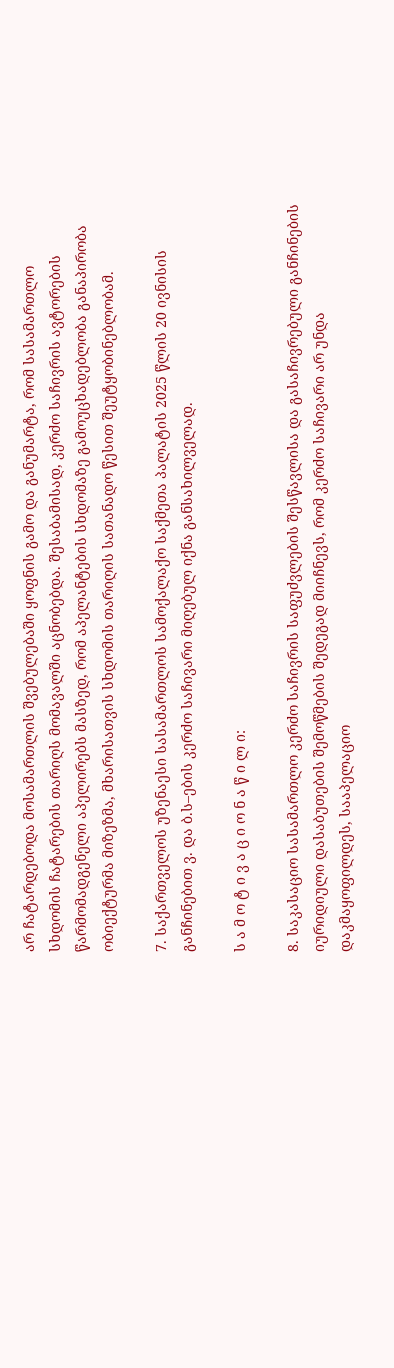არ ჩატარდებოდა მოსამართლის შვებულებაში ყოფნის გამო და განუმარტა, რომ სასამართლო სხდომის ჩატარების თარიღს მომავალში აცნობებდა. შესაბამისად, კერძო საჩივრის ავტორების წარმომადგენელი აპელირებს მასზედ, რომ აპელანტების სხდომაზე გამოუცხადებლობა განაპირობა ობიექტურმა მიზეზმა, მხარისათვის სხდომის თარიღის სათანადო წესით შეუტყობინებლობამ.

7. საქართველოს უზენაესი სასამართლოს სამოქალაქო საქმეთა პალატის 2025 წლის 20 ივნისის განჩინებით ვ. და ბ.ს–ების კერძო საჩივარი მიღებულ იქნა განსახილველად.

ს ა მ ო ტ ი ვ ა ც ი ო ნ ა წ ი ლ ი:

8. საკასაციო სასამართლო კერძო საჩივრის საფუძვლების შესწავლისა და გასაჩივრებული განჩინების იურიდიული დასაბუთების შემოწმების შედეგად მიიჩნევს, რომ კერძო საჩივარი არ უნდა დაკმაყოფილდეს, სააპელაციო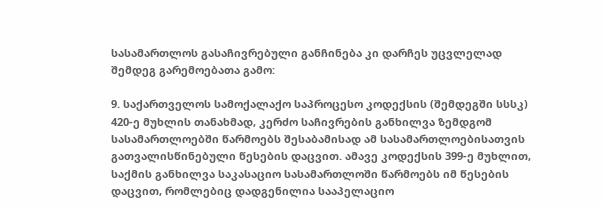სასამართლოს გასაჩივრებული განჩინება კი დარჩეს უცვლელად შემდეგ გარემოებათა გამო:

9. საქართველოს სამოქალაქო საპროცესო კოდექსის (შემდეგში სსსკ) 420-ე მუხლის თანახმად, კერძო საჩივრების განხილვა ზემდგომ სასამართლოებში წარმოებს შესაბამისად ამ სასამართლოებისათვის გათვალისწინებული წესების დაცვით. ამავე კოდექსის 399-ე მუხლით, საქმის განხილვა საკასაციო სასამართლოში წარმოებს იმ წესების დაცვით, რომლებიც დადგენილია სააპელაციო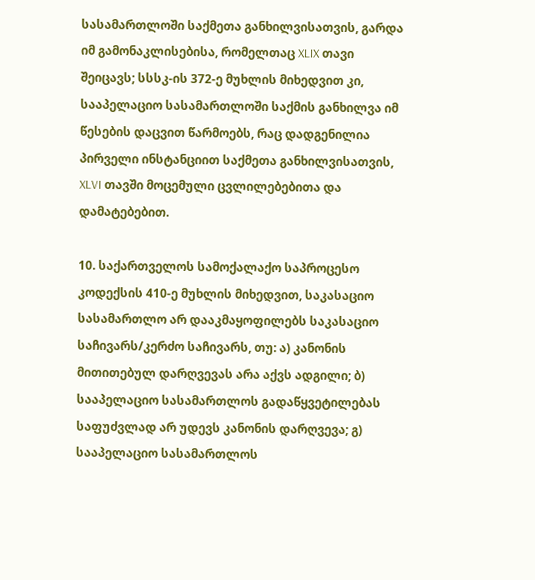სასამართლოში საქმეთა განხილვისათვის, გარდა იმ გამონაკლისებისა, რომელთაც XLIX თავი შეიცავს; სსსკ-ის 372-ე მუხლის მიხედვით კი, სააპელაციო სასამართლოში საქმის განხილვა იმ წესების დაცვით წარმოებს, რაც დადგენილია პირველი ინსტანციით საქმეთა განხილვისათვის, XLVI თავში მოცემული ცვლილებებითა და დამატებებით.

10. საქართველოს სამოქალაქო საპროცესო კოდექსის 410-ე მუხლის მიხედვით, საკასაციო სასამართლო არ დააკმაყოფილებს საკასაციო საჩივარს/კერძო საჩივარს, თუ: ა) კანონის მითითებულ დარღვევას არა აქვს ადგილი; ბ) სააპელაციო სასამართლოს გადაწყვეტილებას საფუძვლად არ უდევს კანონის დარღვევა; გ) სააპელაციო სასამართლოს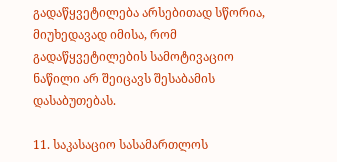გადაწყვეტილება არსებითად სწორია, მიუხედავად იმისა, რომ გადაწყვეტილების სამოტივაციო ნაწილი არ შეიცავს შესაბამის დასაბუთებას.

11. საკასაციო სასამართლოს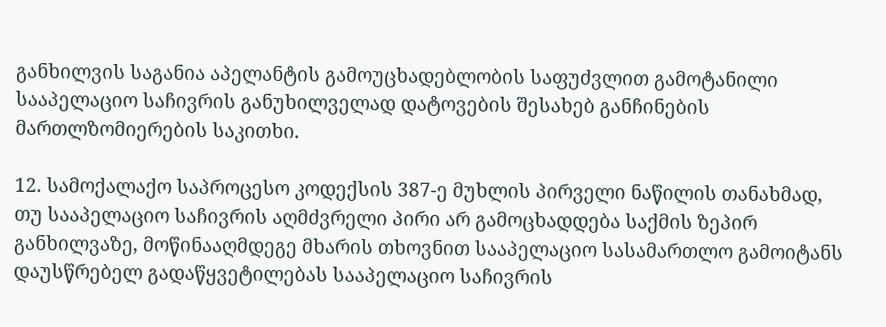განხილვის საგანია აპელანტის გამოუცხადებლობის საფუძვლით გამოტანილი სააპელაციო საჩივრის განუხილველად დატოვების შესახებ განჩინების მართლზომიერების საკითხი.

12. სამოქალაქო საპროცესო კოდექსის 387-ე მუხლის პირველი ნაწილის თანახმად, თუ სააპელაციო საჩივრის აღმძვრელი პირი არ გამოცხადდება საქმის ზეპირ განხილვაზე, მოწინააღმდეგე მხარის თხოვნით სააპელაციო სასამართლო გამოიტანს დაუსწრებელ გადაწყვეტილებას სააპელაციო საჩივრის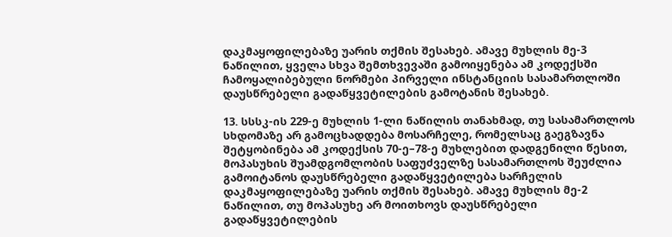დაკმაყოფილებაზე უარის თქმის შესახებ. ამავე მუხლის მე-3 ნაწილით, ყველა სხვა შემთხვევაში გამოიყენება ამ კოდექსში ჩამოყალიბებული ნორმები პირველი ინსტანციის სასამართლოში დაუსწრებელი გადაწყვეტილების გამოტანის შესახებ.

13. სსსკ-ის 229-ე მუხლის 1-ლი ნაწილის თანახმად, თუ სასამართლოს სხდომაზე არ გამოცხადდება მოსარჩელე, რომელსაც გაეგზავნა შეტყობინება ამ კოდექსის 70-ე–78-ე მუხლებით დადგენილი წესით, მოპასუხის შუამდგომლობის საფუძველზე სასამართლოს შეუძლია გამოიტანოს დაუსწრებელი გადაწყვეტილება სარჩელის დაკმაყოფილებაზე უარის თქმის შესახებ. ამავე მუხლის მე-2 ნაწილით, თუ მოპასუხე არ მოითხოვს დაუსწრებელი გადაწყვეტილების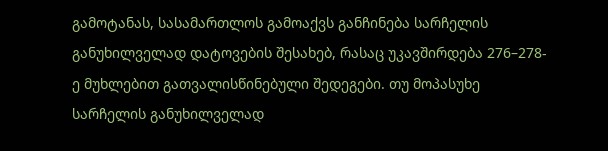გამოტანას, სასამართლოს გამოაქვს განჩინება სარჩელის განუხილველად დატოვების შესახებ, რასაც უკავშირდება 276–278-ე მუხლებით გათვალისწინებული შედეგები. თუ მოპასუხე სარჩელის განუხილველად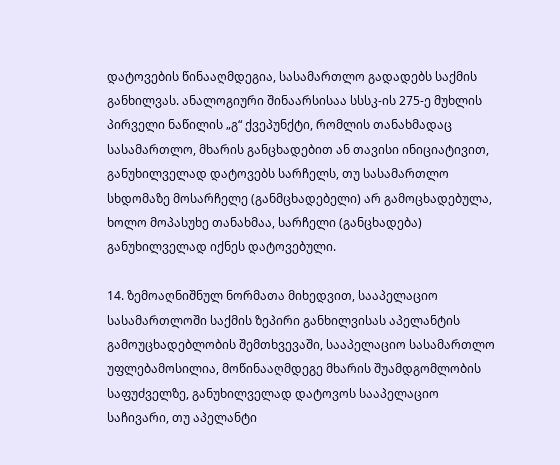დატოვების წინააღმდეგია, სასამართლო გადადებს საქმის განხილვას. ანალოგიური შინაარსისაა სსსკ-ის 275-ე მუხლის პირველი ნაწილის „გ“ ქვეპუნქტი, რომლის თანახმადაც სასამართლო, მხარის განცხადებით ან თავისი ინიციატივით, განუხილველად დატოვებს სარჩელს, თუ სასამართლო სხდომაზე მოსარჩელე (განმცხადებელი) არ გამოცხადებულა, ხოლო მოპასუხე თანახმაა, სარჩელი (განცხადება) განუხილველად იქნეს დატოვებული.

14. ზემოაღნიშნულ ნორმათა მიხედვით, სააპელაციო სასამართლოში საქმის ზეპირი განხილვისას აპელანტის გამოუცხადებლობის შემთხვევაში, სააპელაციო სასამართლო უფლებამოსილია, მოწინააღმდეგე მხარის შუამდგომლობის საფუძველზე, განუხილველად დატოვოს სააპელაციო საჩივარი, თუ აპელანტი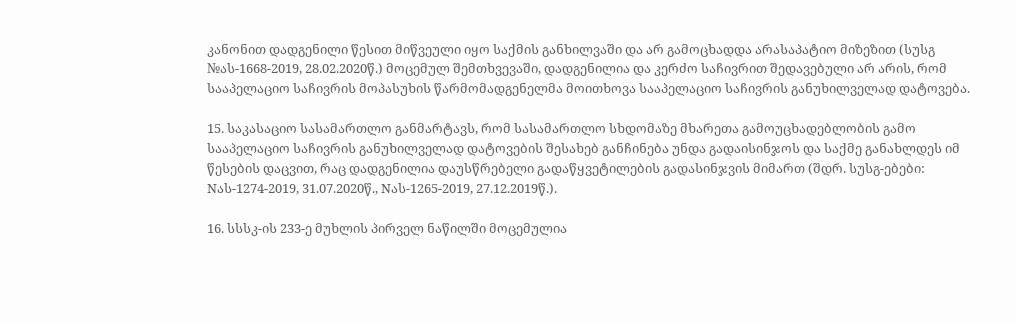კანონით დადგენილი წესით მიწვეული იყო საქმის განხილვაში და არ გამოცხადდა არასაპატიო მიზეზით (სუსგ №ას-1668-2019, 28.02.2020წ.) მოცემულ შემთხვევაში, დადგენილია და კერძო საჩივრით შედავებული არ არის, რომ სააპელაციო საჩივრის მოპასუხის წარმომადგენელმა მოითხოვა სააპელაციო საჩივრის განუხილველად დატოვება.

15. საკასაციო სასამართლო განმარტავს, რომ სასამართლო სხდომაზე მხარეთა გამოუცხადებლობის გამო სააპელაციო საჩივრის განუხილველად დატოვების შესახებ განჩინება უნდა გადაისინჯოს და საქმე განახლდეს იმ წესების დაცვით, რაც დადგენილია დაუსწრებელი გადაწყვეტილების გადასინჯვის მიმართ (შდრ. სუსგ-ებები: Nას-1274-2019, 31.07.2020წ., Nას-1265-2019, 27.12.2019წ.).

16. სსსკ-ის 233-ე მუხლის პირველ ნაწილში მოცემულია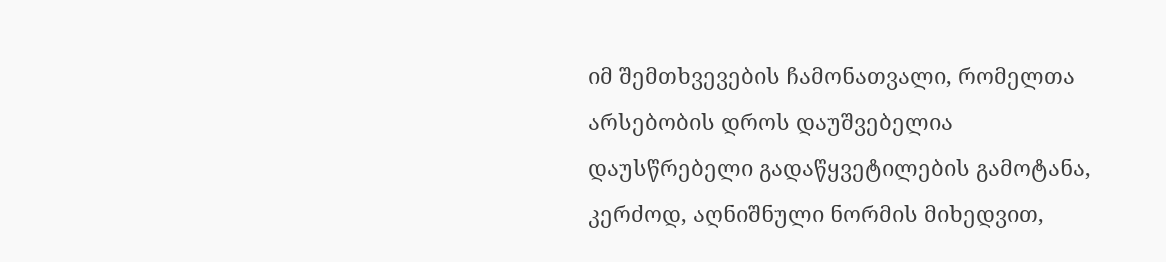იმ შემთხვევების ჩამონათვალი, რომელთა არსებობის დროს დაუშვებელია დაუსწრებელი გადაწყვეტილების გამოტანა, კერძოდ, აღნიშნული ნორმის მიხედვით,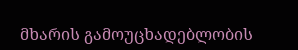მხარის გამოუცხადებლობის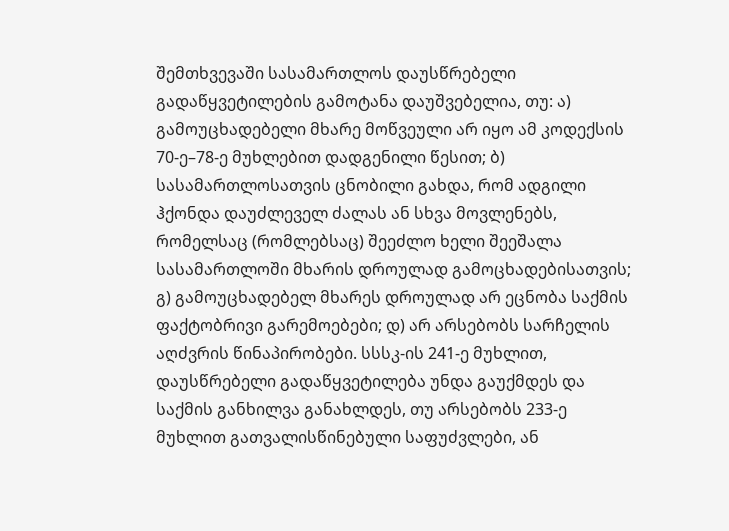შემთხვევაში სასამართლოს დაუსწრებელი გადაწყვეტილების გამოტანა დაუშვებელია, თუ: ა) გამოუცხადებელი მხარე მოწვეული არ იყო ამ კოდექსის 70-ე–78-ე მუხლებით დადგენილი წესით; ბ) სასამართლოსათვის ცნობილი გახდა, რომ ადგილი ჰქონდა დაუძლეველ ძალას ან სხვა მოვლენებს, რომელსაც (რომლებსაც) შეეძლო ხელი შეეშალა სასამართლოში მხარის დროულად გამოცხადებისათვის; გ) გამოუცხადებელ მხარეს დროულად არ ეცნობა საქმის ფაქტობრივი გარემოებები; დ) არ არსებობს სარჩელის აღძვრის წინაპირობები. სსსკ-ის 241-ე მუხლით, დაუსწრებელი გადაწყვეტილება უნდა გაუქმდეს და საქმის განხილვა განახლდეს, თუ არსებობს 233-ე მუხლით გათვალისწინებული საფუძვლები, ან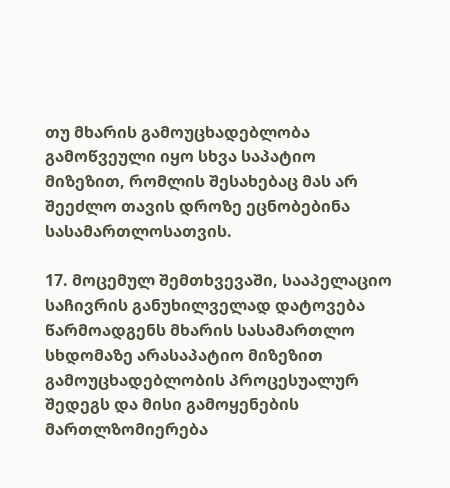თუ მხარის გამოუცხადებლობა გამოწვეული იყო სხვა საპატიო მიზეზით, რომლის შესახებაც მას არ შეეძლო თავის დროზე ეცნობებინა სასამართლოსათვის.

17. მოცემულ შემთხვევაში, სააპელაციო საჩივრის განუხილველად დატოვება წარმოადგენს მხარის სასამართლო სხდომაზე არასაპატიო მიზეზით გამოუცხადებლობის პროცესუალურ შედეგს და მისი გამოყენების მართლზომიერება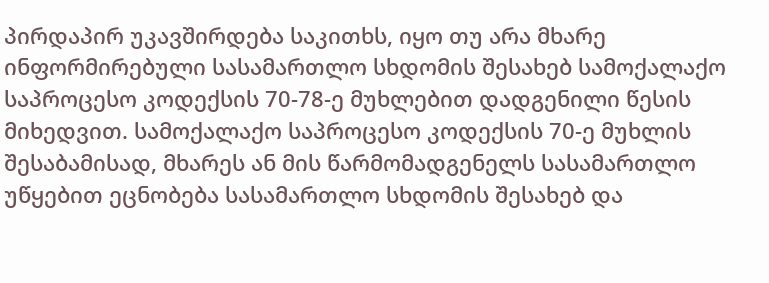პირდაპირ უკავშირდება საკითხს, იყო თუ არა მხარე ინფორმირებული სასამართლო სხდომის შესახებ სამოქალაქო საპროცესო კოდექსის 70-78-ე მუხლებით დადგენილი წესის მიხედვით. სამოქალაქო საპროცესო კოდექსის 70-ე მუხლის შესაბამისად, მხარეს ან მის წარმომადგენელს სასამართლო უწყებით ეცნობება სასამართლო სხდომის შესახებ და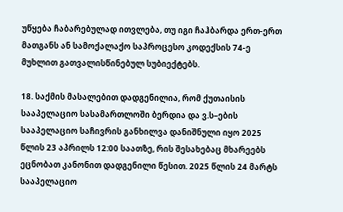უწყება ჩაბარებულად ითვლება, თუ იგი ჩაჰბარდა ერთ-ერთ მათგანს ან სამოქალაქო საპროცესო კოდექსის 74-ე მუხლით გათვალისწინებულ სუბიექტებს.

18. საქმის მასალებით დადგენილია, რომ ქუთაისის სააპელაციო სასამართლოში ბერდია და ვ.ს–ების სააპელაციო საჩივრის განხილვა დანიშნული იყო 2025 წლის 23 აპრილს 12:00 საათზე, რის შესახებაც მხარეებს ეცნობათ კანონით დადგენილი წესით. 2025 წლის 24 მარტს სააპელაციო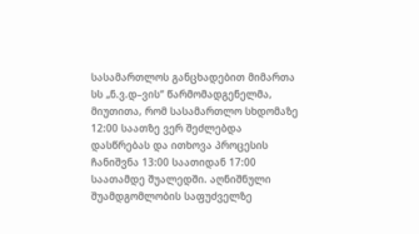სასამართლოს განცხადებით მიმართა სს „ნ.ვ.დ–ვის“ წარმომადგენელმა, მიუთითა, რომ სასამართლო სხდომაზე 12:00 საათზე ვერ შეძლებდა დასწრებას და ითხოვა პროცესის ჩანიშვნა 13:00 საათიდან 17:00 საათამდე შუალედში. აღნიშნული შუამდგომლობის საფუძველზე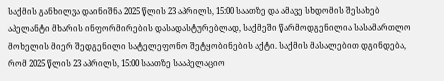საქმის განხილვა დაინიშნა 2025 წლის 23 აპრილს, 15:00 საათზე და ამავე სხდომის შესახებ აპელანტი მხარის ინფორმირების დასადასტურებლად, საქმეში წარმოდგენილია სასამართლო მოხელის მიერ შედგენილი სატელეფონო შეტყობინების აქტი. საქმის მასალებით დგინდება, რომ 2025 წლის 23 აპრილს, 15:00 საათზე სააპელაციო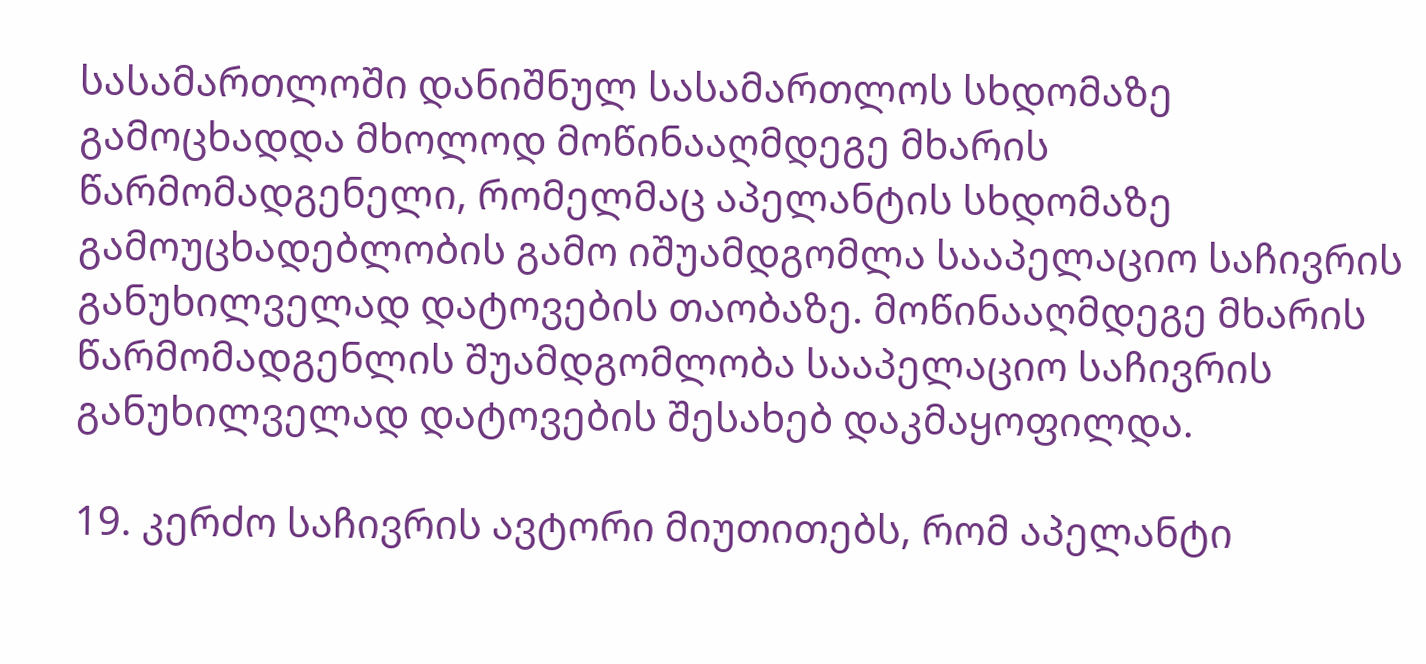სასამართლოში დანიშნულ სასამართლოს სხდომაზე გამოცხადდა მხოლოდ მოწინააღმდეგე მხარის წარმომადგენელი, რომელმაც აპელანტის სხდომაზე გამოუცხადებლობის გამო იშუამდგომლა სააპელაციო საჩივრის განუხილველად დატოვების თაობაზე. მოწინააღმდეგე მხარის წარმომადგენლის შუამდგომლობა სააპელაციო საჩივრის განუხილველად დატოვების შესახებ დაკმაყოფილდა.

19. კერძო საჩივრის ავტორი მიუთითებს, რომ აპელანტი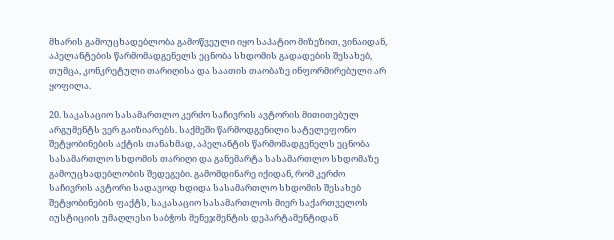მხარის გამოუცხადებლობა გამოწვეული იყო საპატიო მიზეზით, ვინაიდან, აპელანტების წარმომადგენელს ეცნობა სხდომის გადადების შესახებ, თუმცა, კონკრეტული თარიღისა და საათის თაობაზე ინფორმირებული არ ყოფილა.

20. საკასაციო სასამართლო კერძო საჩივრის ავტორის მითითებულ არგუმენტს ვერ გაიზიარებს. საქმეში წარმოდგენილი სატელეფონო შეტყობინების აქტის თანახმად, აპელანტის წარმომადგენელს ეცნობა სასამართლო სხდომის თარიღი და განემარტა სასამართლო სხდომაზე გამოუცხადებლობის შედეგები. გამომდინარე იქიდან, რომ კერძო საჩივრის ავტორი სადავოდ ხდიდა სასამართლო სხდომის შესახებ შეტყობინების ფაქტს, საკასაციო სასამართლოს მიერ საქართველოს იუსტიციის უმაღლესი საბჭოს მენეჯმენტის დეპარტამენტიდან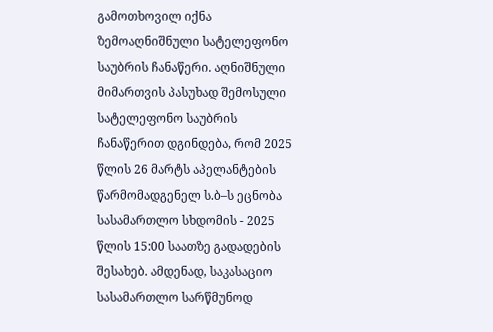გამოთხოვილ იქნა ზემოაღნიშნული სატელეფონო საუბრის ჩანაწერი. აღნიშნული მიმართვის პასუხად შემოსული სატელეფონო საუბრის ჩანაწერით დგინდება, რომ 2025 წლის 26 მარტს აპელანტების წარმომადგენელ ს.ბ–ს ეცნობა სასამართლო სხდომის - 2025 წლის 15:00 საათზე გადადების შესახებ. ამდენად, საკასაციო სასამართლო სარწმუნოდ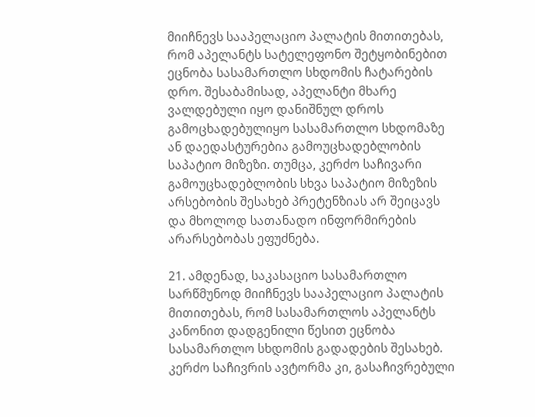მიიჩნევს სააპელაციო პალატის მითითებას, რომ აპელანტს სატელეფონო შეტყობინებით ეცნობა სასამართლო სხდომის ჩატარების დრო. შესაბამისად, აპელანტი მხარე ვალდებული იყო დანიშნულ დროს გამოცხადებულიყო სასამართლო სხდომაზე ან დაედასტურებია გამოუცხადებლობის საპატიო მიზეზი. თუმცა, კერძო საჩივარი გამოუცხადებლობის სხვა საპატიო მიზეზის არსებობის შესახებ პრეტენზიას არ შეიცავს და მხოლოდ სათანადო ინფორმირების არარსებობას ეფუძნება.

21. ამდენად, საკასაციო სასამართლო სარწმუნოდ მიიჩნევს სააპელაციო პალატის მითითებას, რომ სასამართლოს აპელანტს კანონით დადგენილი წესით ეცნობა სასამართლო სხდომის გადადების შესახებ. კერძო საჩივრის ავტორმა კი, გასაჩივრებული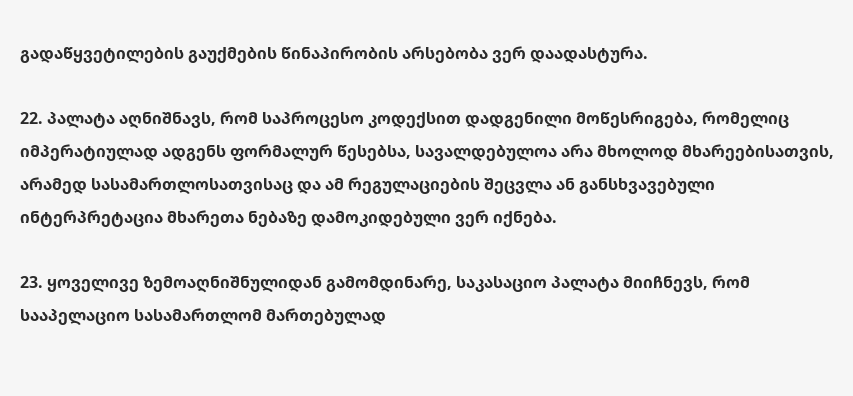გადაწყვეტილების გაუქმების წინაპირობის არსებობა ვერ დაადასტურა.

22. პალატა აღნიშნავს, რომ საპროცესო კოდექსით დადგენილი მოწესრიგება, რომელიც იმპერატიულად ადგენს ფორმალურ წესებსა, სავალდებულოა არა მხოლოდ მხარეებისათვის, არამედ სასამართლოსათვისაც და ამ რეგულაციების შეცვლა ან განსხვავებული ინტერპრეტაცია მხარეთა ნებაზე დამოკიდებული ვერ იქნება.

23. ყოველივე ზემოაღნიშნულიდან გამომდინარე, საკასაციო პალატა მიიჩნევს, რომ სააპელაციო სასამართლომ მართებულად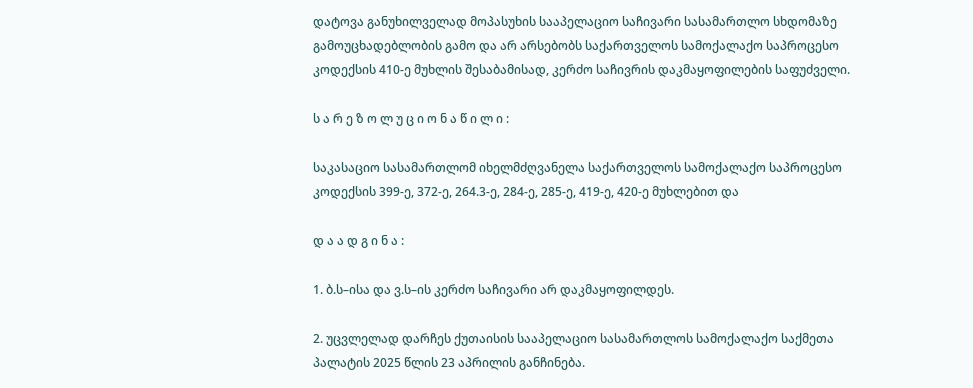დატოვა განუხილველად მოპასუხის სააპელაციო საჩივარი სასამართლო სხდომაზე გამოუცხადებლობის გამო და არ არსებობს საქართველოს სამოქალაქო საპროცესო კოდექსის 410-ე მუხლის შესაბამისად, კერძო საჩივრის დაკმაყოფილების საფუძველი.

ს ა რ ე ზ ო ლ უ ც ი ო ნ ა წ ი ლ ი :

საკასაციო სასამართლომ იხელმძღვანელა საქართველოს სამოქალაქო საპროცესო კოდექსის 399-ე, 372-ე, 264.3-ე, 284-ე, 285-ე, 419-ე, 420-ე მუხლებით და

დ ა ა დ გ ი ნ ა :

1. ბ.ს–ისა და ვ.ს–ის კერძო საჩივარი არ დაკმაყოფილდეს.

2. უცვლელად დარჩეს ქუთაისის სააპელაციო სასამართლოს სამოქალაქო საქმეთა პალატის 2025 წლის 23 აპრილის განჩინება.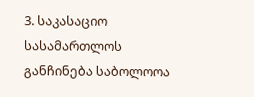3. საკასაციო სასამართლოს განჩინება საბოლოოა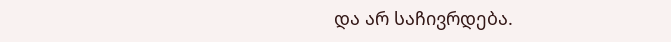და არ საჩივრდება.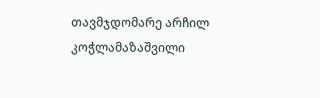თავმჯდომარე არჩილ კოჭლამაზაშვილი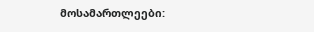მოსამართლეები: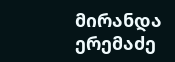მირანდა ერემაძე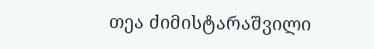თეა ძიმისტარაშვილი